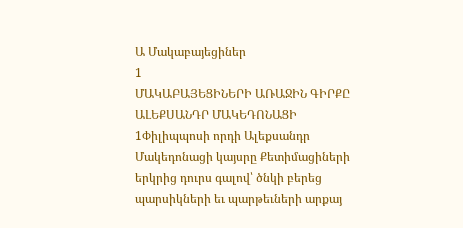Ա Մակաբայեցիներ
1
ՄԱԿԱԲԱՅԵՑԻՆԵՐԻ ԱՌԱՋԻՆ ԳԻՐՔԸ
ԱԼԵՔՍԱՆԴՐ ՄԱԿԵԴՈՆԱՑԻ
1Փիլիպպոսի որդի Ալեքսանդր Մակեդոնացի կայսրը Քետիմացիների երկրից դուրս գալով՝ ծնկի բերեց պարսիկների եւ պարթեւների արքայ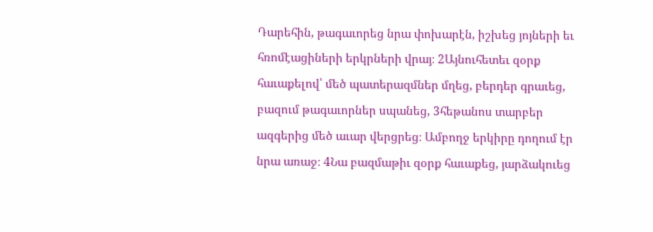Դարեհին, թագաւորեց նրա փոխարէն, իշխեց յոյների եւ հռոմէացիների երկրների վրայ։ 2Այնուհետեւ զօրք հաւաքելով՝ մեծ պատերազմներ մղեց, բերդեր գրաւեց, բազում թագաւորներ սպանեց, 3հեթանոս տարբեր ազգերից մեծ աւար վերցրեց։ Ամբողջ երկիրը դողում էր նրա առաջ։ 4Նա բազմաթիւ զօրք հաւաքեց, յարձակուեց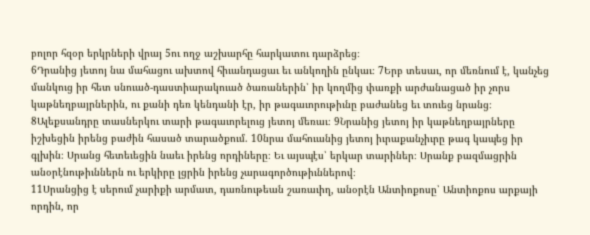բոլոր հզօր երկրների վրայ 5ու ողջ աշխարհը հարկատու դարձրեց։
6Դրանից յետոյ նա մահացու ախտով հիւանդացաւ եւ անկողին ընկաւ։ 7Երբ տեսաւ, որ մեռնում է, կանչեց մանկուց իր հետ սնուած-դաստիարակուած ծառաներին՝ իր կողմից փառքի արժանացած իր չորս կաթնեղբայրներին, ու քանի դեռ կենդանի էր, իր թագաւորութիւնը բաժանեց եւ տուեց նրանց։ 8Ալեքսանդրը տասներկու տարի թագաւորելուց յետոյ մեռաւ։ 9Նրանից յետոյ իր կաթնեղբայրները իշխեցին իրենց բաժին հասած տարածքում. 10նրա մահուանից յետոյ իւրաքանչիւրը թագ կապեց իր գլխին։ Սրանց հետեւեցին նաեւ իրենց որդիները։ Եւ այսպէս՝ երկար տարիներ։ Սրանք բազմացրին անօրէնութիւններն ու երկիրը լցրին իրենց չարագործութիւններով։
11Սրանցից է սերում չարիքի արմատ, դառնութեան շառաւիղ, անօրէն Անտիոքոսը՝ Անտիոքոս արքայի որդին, որ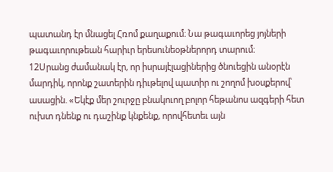պատանդ էր մնացել Հռոմ քաղաքում։ Նա թագաւորեց յոյների թագաւորութեան հարիւր երեսունեօթներորդ տարում։
12Սրանց ժամանակ էր, որ իսրայէլացիներից ծնուեցին անօրէն մարդիկ, որոնք շատերին դիւթելով պատիր ու շողոմ խօսքերով՝ ասացին. «Եկէք մեր շուրջը բնակուող բոլոր հեթանոս ազգերի հետ ուխտ դնենք ու դաշինք կնքենք, որովհետեւ այն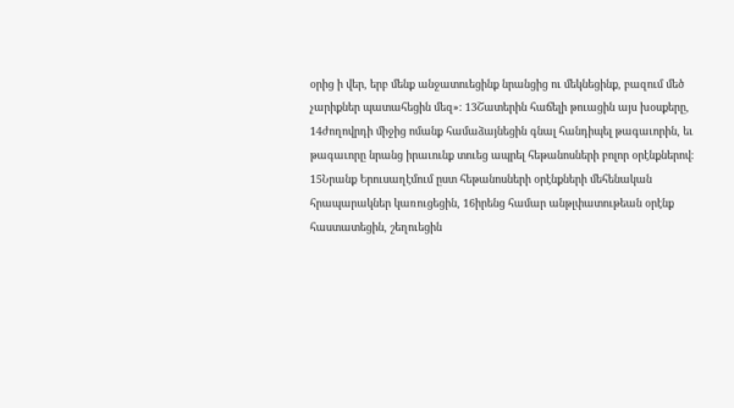օրից ի վեր, երբ մենք անջատուեցինք նրանցից ու մեկնեցինք, բազում մեծ չարիքներ պատահեցին մեզ»։ 13Շատերին հաճելի թուացին այս խօսքերը, 14ժողովրդի միջից ոմանք համաձայնեցին գնալ հանդիպել թագաւորին, եւ թագաւորը նրանց իրաւունք տուեց ապրել հեթանոսների բոլոր օրէնքներով։ 15Նրանք Երուսաղէմում ըստ հեթանոսների օրէնքների մեհենական հրապարակներ կառուցեցին, 16իրենց համար անթլփատութեան օրէնք հաստատեցին, շեղուեցին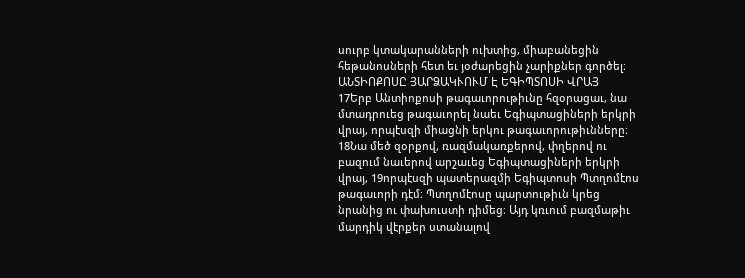սուրբ կտակարանների ուխտից, միաբանեցին հեթանոսների հետ եւ յօժարեցին չարիքներ գործել։
ԱՆՏԻՈՔՈՍԸ ՅԱՐՁԱԿՒՈՒՄ Է ԵԳԻՊՏՈՍԻ ՎՐԱՅ
17Երբ Անտիոքոսի թագաւորութիւնը հզօրացաւ, նա մտադրուեց թագաւորել նաեւ Եգիպտացիների երկրի վրայ, որպէսզի միացնի երկու թագաւորութիւնները։ 18Նա մեծ զօրքով, ռազմակառքերով, փղերով ու բազում նաւերով արշաւեց Եգիպտացիների երկրի վրայ, 19որպէսզի պատերազմի Եգիպտոսի Պտղոմէոս թագաւորի դէմ։ Պտղոմէոսը պարտութիւն կրեց նրանից ու փախուստի դիմեց։ Այդ կռւում բազմաթիւ մարդիկ վէրքեր ստանալով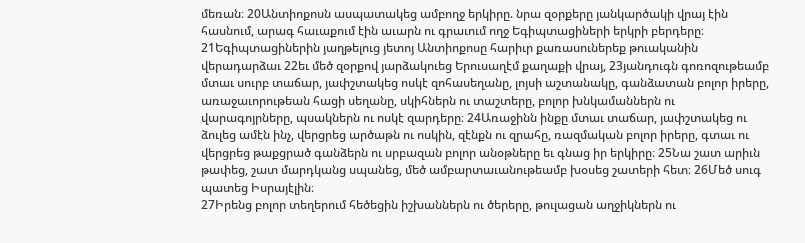մեռան։ 20Անտիոքոսն ասպատակեց ամբողջ երկիրը. նրա զօրքերը յանկարծակի վրայ էին հասնում, արագ հաւաքում էին աւարն ու գրաւում ողջ Եգիպտացիների երկրի բերդերը։
21Եգիպտացիներին յաղթելուց յետոյ Անտիոքոսը հարիւր քառասուներեք թուականին վերադարձաւ 22եւ մեծ զօրքով յարձակուեց Երուսաղէմ քաղաքի վրայ, 23յանդուգն գոռոզութեամբ մտաւ սուրբ տաճար, յափշտակեց ոսկէ զոհասեղանը, լոյսի աշտանակը, գանձատան բոլոր իրերը, առաջաւորութեան հացի սեղանը, սկիհներն ու տաշտերը, բոլոր խնկամաններն ու վարագոյրները, պսակներն ու ոսկէ զարդերը։ 24Առաջինն ինքը մտաւ տաճար, յափշտակեց ու ձուլեց ամէն ինչ, վերցրեց արծաթն ու ոսկին, զէնքն ու զրահը, ռազմական բոլոր իրերը, գտաւ ու վերցրեց թաքցրած գանձերն ու սրբազան բոլոր անօթները եւ գնաց իր երկիրը։ 25Նա շատ արիւն թափեց, շատ մարդկանց սպանեց, մեծ ամբարտաւանութեամբ խօսեց շատերի հետ։ 26Մեծ սուգ պատեց Իսրայէլին։
27Իրենց բոլոր տեղերում հեծեցին իշխաններն ու ծերերը, թուլացան աղջիկներն ու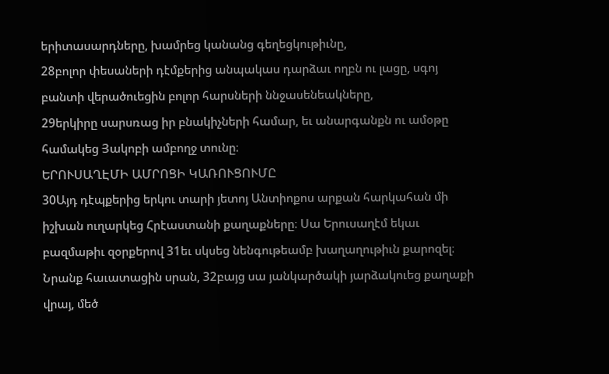երիտասարդները, խամրեց կանանց գեղեցկութիւնը,
28բոլոր փեսաների դէմքերից անպակաս դարձաւ ողբն ու լացը, սգոյ բանտի վերածուեցին բոլոր հարսների ննջասենեակները,
29երկիրը սարսռաց իր բնակիչների համար, եւ անարգանքն ու ամօթը համակեց Յակոբի ամբողջ տունը։
ԵՐՈՒՍԱՂԷՄԻ ԱՄՐՈՑԻ ԿԱՌՈՒՑՈՒՄԸ
30Այդ դէպքերից երկու տարի յետոյ Անտիոքոս արքան հարկահան մի իշխան ուղարկեց Հրէաստանի քաղաքները։ Սա Երուսաղէմ եկաւ բազմաթիւ զօրքերով 31եւ սկսեց նենգութեամբ խաղաղութիւն քարոզել։ Նրանք հաւատացին սրան, 32բայց սա յանկարծակի յարձակուեց քաղաքի վրայ, մեծ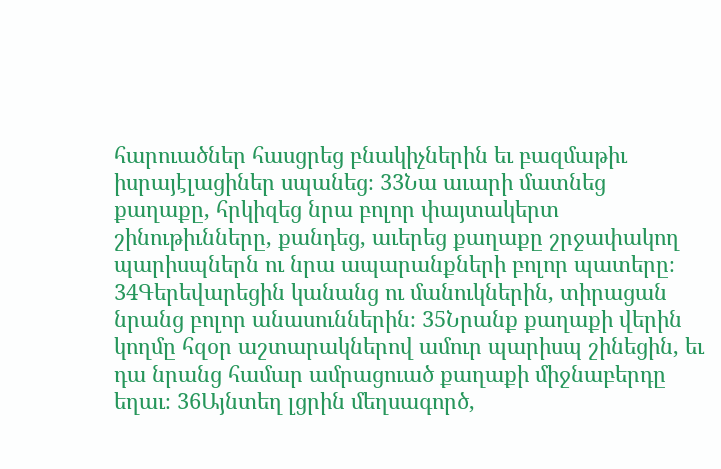հարուածներ հասցրեց բնակիչներին եւ բազմաթիւ իսրայէլացիներ սպանեց։ 33Նա աւարի մատնեց քաղաքը, հրկիզեց նրա բոլոր փայտակերտ շինութիւնները, քանդեց, աւերեց քաղաքը շրջափակող պարիսպներն ու նրա ապարանքների բոլոր պատերը։ 34Գերեվարեցին կանանց ու մանուկներին, տիրացան նրանց բոլոր անասուններին։ 35Նրանք քաղաքի վերին կողմը հզօր աշտարակներով ամուր պարիսպ շինեցին, եւ դա նրանց համար ամրացուած քաղաքի միջնաբերդը եղաւ։ 36Այնտեղ լցրին մեղսագործ,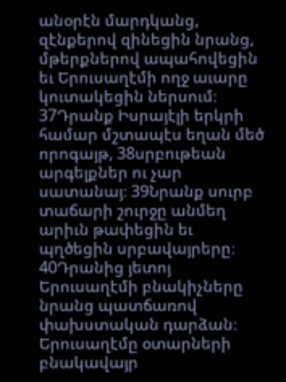անօրէն մարդկանց, զէնքերով զինեցին նրանց, մթերքներով ապահովեցին եւ Երուսաղէմի ողջ աւարը կուտակեցին ներսում։ 37Դրանք Իսրայէլի երկրի համար մշտապէս եղան մեծ որոգայթ, 38սրբութեան արգելքներ ու չար սատանայ։ 39Նրանք սուրբ տաճարի շուրջը անմեղ արիւն թափեցին եւ պղծեցին սրբավայրերը։ 40Դրանից յետոյ Երուսաղէմի բնակիչները նրանց պատճառով փախստական դարձան։ Երուսաղէմը օտարների բնակավայր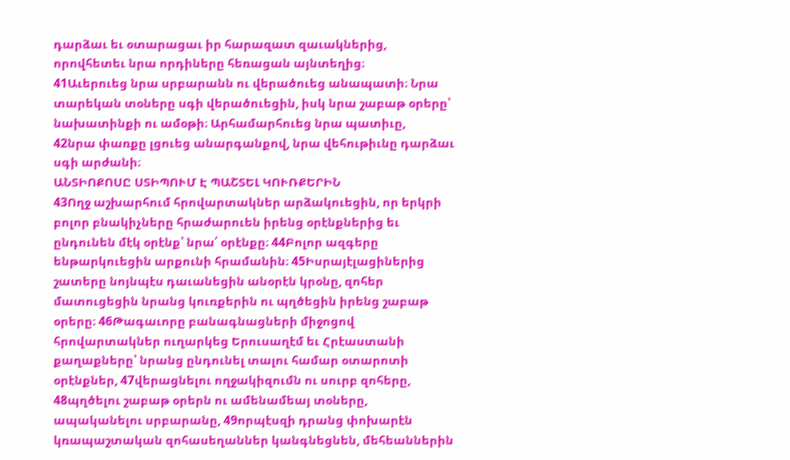դարձաւ եւ օտարացաւ իր հարազատ զաւակներից, որովհետեւ նրա որդիները հեռացան այնտեղից։
41Աւերուեց նրա սրբարանն ու վերածուեց անապատի։ Նրա տարեկան տօները սգի վերածուեցին, իսկ նրա շաբաթ օրերը՝ նախատինքի ու ամօթի։ Արհամարհուեց նրա պատիւը,
42նրա փառքը լցուեց անարգանքով, նրա վեհութիւնը դարձաւ սգի արժանի։
ԱՆՏԻՈՔՈՍԸ ՍՏԻՊՈՒՄ Է ՊԱՇՏԵԼ ԿՈՒՌՔԵՐԻՆ
43Ողջ աշխարհում հրովարտակներ արձակուեցին, որ երկրի բոլոր բնակիչները հրաժարուեն իրենց օրէնքներից եւ ընդունեն մէկ օրէնք՝ նրա՛ օրէնքը։ 44Բոլոր ազգերը ենթարկուեցին արքունի հրամանին։ 45Իսրայէլացիներից շատերը նոյնպէս դաւանեցին անօրէն կրօնը, զոհեր մատուցեցին նրանց կուռքերին ու պղծեցին իրենց շաբաթ օրերը։ 46Թագաւորը բանագնացների միջոցով հրովարտակներ ուղարկեց Երուսաղէմ եւ Հրէաստանի քաղաքները՝ նրանց ընդունել տալու համար օտարոտի օրէնքներ, 47վերացնելու ողջակիզումն ու սուրբ զոհերը, 48պղծելու շաբաթ օրերն ու ամենամեայ տօները, ապականելու սրբարանը, 49որպէսզի դրանց փոխարէն կռապաշտական զոհասեղաններ կանգնեցնեն, մեհեաններին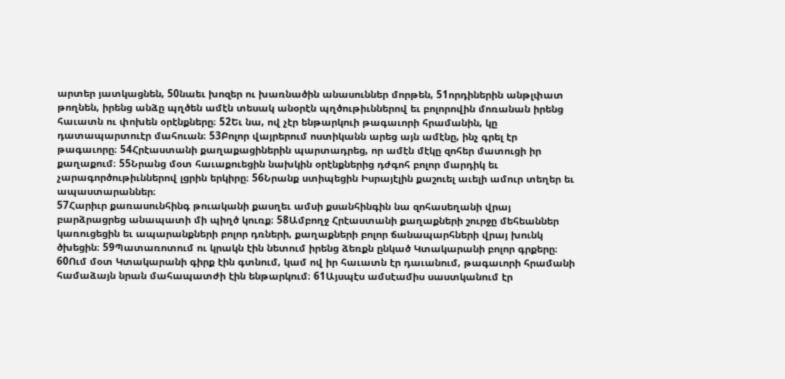արտեր յատկացնեն, 50նաեւ խոզեր ու խառնածին անասուններ մորթեն, 51որդիներին անթլփատ թողնեն, իրենց անձը պղծեն ամէն տեսակ անօրէն պղծութիւններով եւ բոլորովին մոռանան իրենց հաւատն ու փոխեն օրէնքները։ 52Եւ նա, ով չէր ենթարկուի թագաւորի հրամանին, կը դատապարտուէր մահուան։ 53Բոլոր վայրերում ոստիկանն արեց այն ամէնը, ինչ գրել էր թագաւորը։ 54Հրէաստանի քաղաքացիներին պարտադրեց, որ ամէն մէկը զոհեր մատուցի իր քաղաքում։ 55Նրանց մօտ հաւաքուեցին նախկին օրէնքներից դժգոհ բոլոր մարդիկ եւ չարագործութիւններով լցրին երկիրը։ 56Նրանք ստիպեցին Իսրայէլին քաշուել աւելի ամուր տեղեր եւ ապաստարաններ։
57Հարիւր քառասունհինգ թուականի քասղեւ ամսի քսանհինգին նա զոհասեղանի վրայ բարձրացրեց անապատի մի պիղծ կուռք։ 58Ամբողջ Հրէաստանի քաղաքների շուրջը մեհեաններ կառուցեցին եւ ապարանքների բոլոր դռների, քաղաքների բոլոր ճանապարհների վրայ խունկ ծխեցին։ 59Պատառոտում ու կրակն էին նետում իրենց ձեռքն ընկած Կտակարանի բոլոր գրքերը։ 60Ում մօտ Կտակարանի գիրք էին գտնում, կամ ով իր հաւատն էր դաւանում, թագաւորի հրամանի համաձայն նրան մահապատժի էին ենթարկում։ 61Այսպէս ամսէամիս սաստկանում էր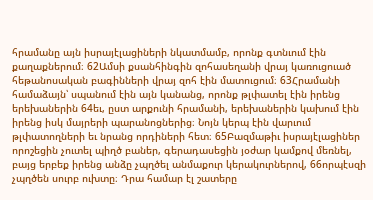հրամանը այն իսրայէլացիների նկատմամբ, որոնք գտնւում էին քաղաքներում։ 62Ամսի քսանհինգին զոհասեղանի վրայ կառուցուած հեթանոսական բագինների վրայ զոհ էին մատուցում։ 63Հրամանի համաձայն՝ սպանում էին այն կանանց, որոնք թլփատել էին իրենց երեխաներին 64եւ, ըստ արքունի հրամանի, երեխաներին կախում էին իրենց իսկ մայրերի պարանոցներից։ Նոյն կերպ էին վարւում թլփատողների եւ նրանց որդիների հետ։ 65Բազմաթիւ իսրայէլացիներ որոշեցին չուտել պիղծ բաներ, գերադասեցին յօժար կամքով մեռնել, բայց երբեք իրենց անձը չպղծել անմաքուր կերակուրներով, 66որպէսզի չպղծեն սուրբ ուխտը։ Դրա համար էլ շատերը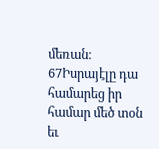մեռան։ 67Իսրայէլը դա համարեց իր համար մեծ տօն եւ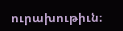ուրախութիւն։